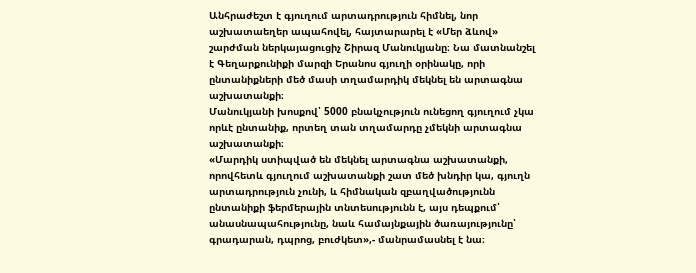Անհրաժեշտ է գյուղում արտադրություն հիմնել, նոր աշխատաեղեր ապահովել, հայտարարել է «Մեր ձևով» շարժման ներկայացուցիչ Շիրազ Մանուկյանը։ Նա մատնանշել է Գեղարքունիքի մարզի Երանոս գյուղի օրինակը, որի ընտանիքների մեծ մասի տղամարդիկ մեկնել են արտագնա աշխատանքի։
Մանուկյանի խոսքով՝ 5000 բնակչություն ունեցող գյուղում չկա որևէ ընտանիք, որտեղ տան տղամարդը չմեկնի արտագնա աշխատանքի։
«Մարդիկ ստիպված են մեկնել արտագնա աշխատանքի, որովհետև գյուղում աշխատանքի շատ մեծ խնդիր կա, գյուղն արտադրություն չունի, և հիմնական զբաղվածությունն ընտանիքի ֆերմերային տնտեսությունն է, այս դեպքում՝ անասնապահությունը, նաև համայնքային ծառայությունը՝ գրադարան, դպրոց, բուժկետ»,- մանրամասնել է նա։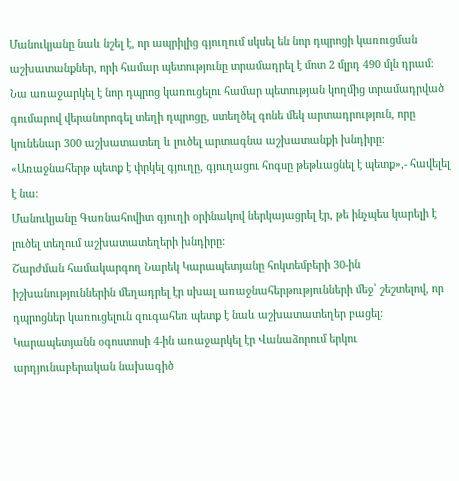Մանուկյանը նաև նշել է, որ ապրիլից գյուղում սկսել են նոր դպրոցի կառուցման աշխատանքներ, որի համար պետությունը տրամադրել է մոտ 2 մլրդ 490 մլն դրամ։ Նա առաջարկել է նոր դպրոց կառուցելու համար պետության կողմից տրամադրված գումարով վերանորոգել տեղի դպրոցը, ստեղծել գոնե մեկ արտադրություն, որը կունենար 300 աշխատատեղ և լուծել արտագնա աշխատանքի խնդիրը։
«Առաջնահերթ պետք է փրկել գյուղը, գյուղացու հոգսը թեթևացնել է պետք»,- հավելել է նա։
Մանուկյանը Գառնահովիտ գյուղի օրինակով ներկայացրել էր, թե ինչպես կարելի է լուծել տեղում աշխատատեղերի խնդիրը:
Շարժման համակարգող Նարեկ Կարապետյանը հոկտեմբերի 30-ին իշխանություններին մեղադրել էր սխալ առաջնահերթությունների մեջ՝ շեշտելով, որ դպրոցներ կառուցելուն զուգահեռ պետք է նաև աշխատատեղեր բացել:
Կարապետյանն օգոստոսի 4-ին առաջարկել էր Վանաձորում երկու արդյունաբերական նախագիծ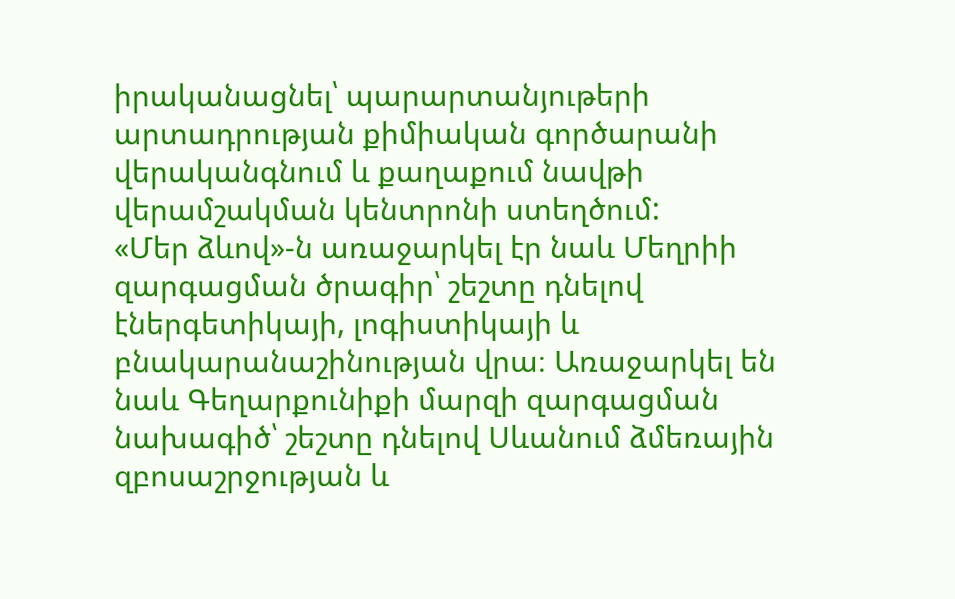իրականացնել՝ պարարտանյութերի արտադրության քիմիական գործարանի վերականգնում և քաղաքում նավթի վերամշակման կենտրոնի ստեղծում:
«Մեր ձևով»-ն առաջարկել էր նաև Մեղրիի զարգացման ծրագիր՝ շեշտը դնելով էներգետիկայի, լոգիստիկայի և բնակարանաշինության վրա։ Առաջարկել են նաև Գեղարքունիքի մարզի զարգացման նախագիծ՝ շեշտը դնելով Սևանում ձմեռային զբոսաշրջության և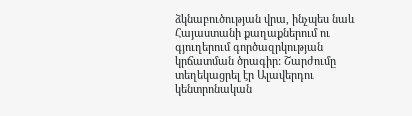ձկնաբուծության վրա, ինչպես նաև Հայաստանի քաղաքներում ու գյուղերում գործազրկության կրճատման ծրագիր: Շարժումը տեղեկացրել էր Ալավերդու կենտրոնական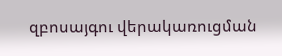զբոսայգու վերակառուցման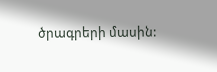ծրագրերի մասին: